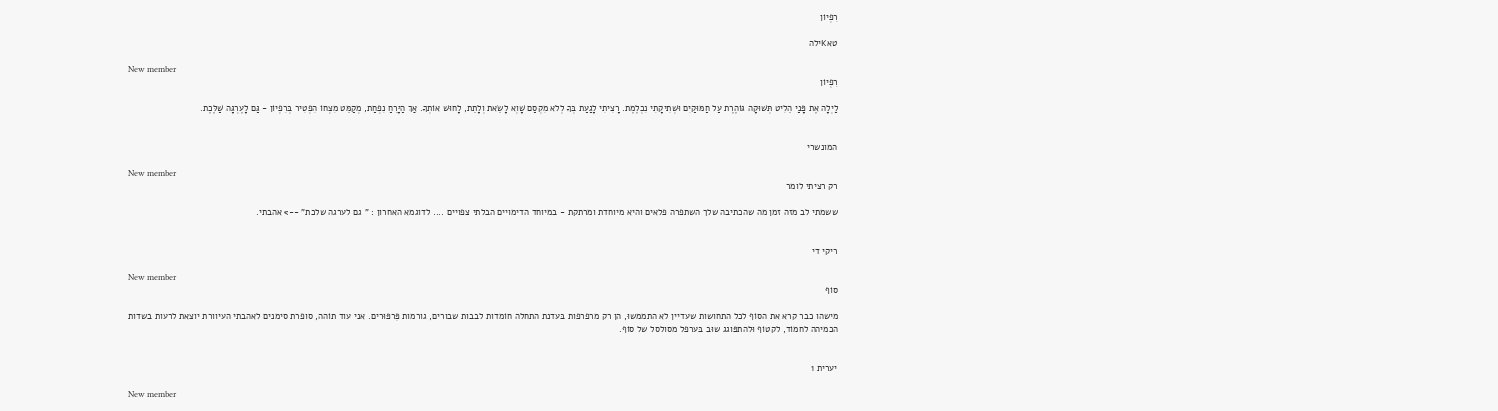רִפְיוֹן

טאKילה

New member
רִפְיוֹן

לַיְלָה אֶת פָּנַי הֵלִיט תְּשׁוּקָה גּוֹהֶרֶת עַל חַמּוּקַיִם וּשְׁתִיקָתִי נִכְלֶמֶת. רָצִיתִי לָגַעַת בְּךָ לְלֹא מִקְסַם שָׁוְא לָשֵׂאת וְלָתֵת, לָחוּשׁ אוֹתְךָ. אַךְ הַיָּרֵחַ נִפְחַת, מְקַמֵּט מִצְחוֹ הִפְטִיר בְּרִפְיוֹן - גַּם לָעֶרְגָּה שַׁלֶּכֶת.


המונשרי

New member
רק רציתי לומר

ששמתי לב מזה זמן מה שהכתיבה שלך השתפרה פלאים והיא מיוחדת ומרתקת - במיוחד הדימויים הבלתי צפויים .... לדוגמא האחרון : " גם לערגה שלכת" --> אהבתי.


ריקי די

New member
סוֹף

מישהו כבר קרא את הסוֹף לכל התחושות שעדיין לא התממשוּ, הן רק מרפרפות בּעדנת התחלה חוֹמדות לבבות שבורים, גורמות פִּרפּוּרים. אני עוד תוֹהה, סופרת סימנים לאהבתי העיוורת יוצאת לרעות בשדות הכמיהה לחמוֹד, לקטוֹף וּלהתפּוגג שוּב בּערפל מסולסל של סוֹף.


יערית 1

New member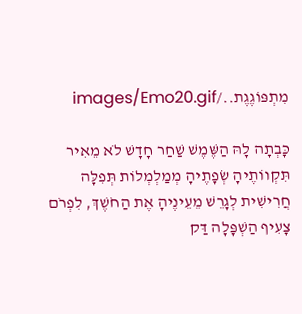מִתְפּוֹגֶגֶת../images/Emo20.gif

כָּבְתָה לָהּ הַשֶּׁמֶשׁ שַׁחַר חָדָשׁ לֹא מֵאִיר תִּקְווֹתֶיהָ שְׂפָתֶיהָ מְמַלְמְלוֹת תְּפִלָּה חֲרִישִׁית לְגָרֵשׁ מֵעֵינֶיהָ אֶת הַחֹשֶׁךְ, לִפְרֹם צָעִיף הַשְׁפָּלָה דַּק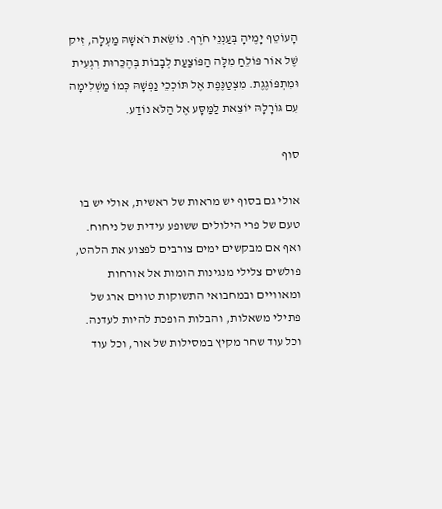הָעוֹטֵף יָמֶיהָ בְּעַנְנֵי חֹרֶף. נוֹשֵׂאת רֹאשָׁהּ מַעְלָה, זִיק שֶׁל אוֹר פּוֹלֵחַ מִלָּה הַפּוֹצַעַת לְבָבוֹת בְּהֶכֵּרוּת רִגְעִית וּמִתְפּוֹגֶגֶת. מִצְטַנֶּפֶת אֶל תּוֹכְכֵי נַפְשָׁהּ כְּמוֹ מַשְׁלִימָה עִם גּוֹרָלָהּ יוֹצֵאת לַמַּסָּע אֶל הַלֹּא נוֹדַע.

סוף

אולי גם בסוף יש מראות של ראשית, אולי יש בו טעם של פרי הילולים ששופע עידית של ניחוח. ואף אם מבקשים ימים צורבים לפצוע את הלהט, פולשים צלילי מנגינות הומות אל אורחות ומאוויים ובמחבואי התשוקות טווים ארג של פתילי משאלות, והבלות הופכת להיות לעדנה. וכל עוד שחר מקיץ במסילות של אור, וכל עוד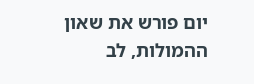יום פורש את שאון ההמולות, לב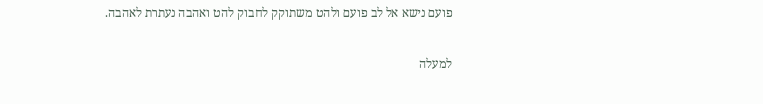פועם נישא אל לב פועם ולהט משתוקק לחבוק להט ואהבה נעתרת לאהבה.

למעלה